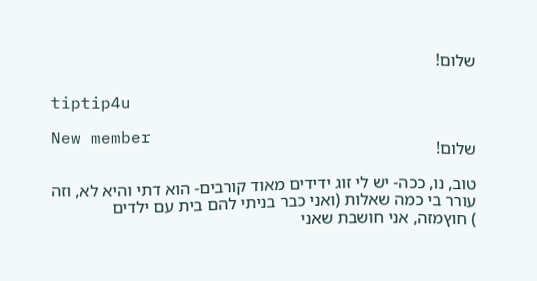שלום!

tiptip4u

New member
שלום!

טוב, נו, ככה- יש לי זוג ידידים מאוד קורבים- הוא דתי והיא לא, וזה עורר בי כמה שאלות (ואני כבר בניתי להם בית עם ילדים
) חוץמזה, אני חושבת שאני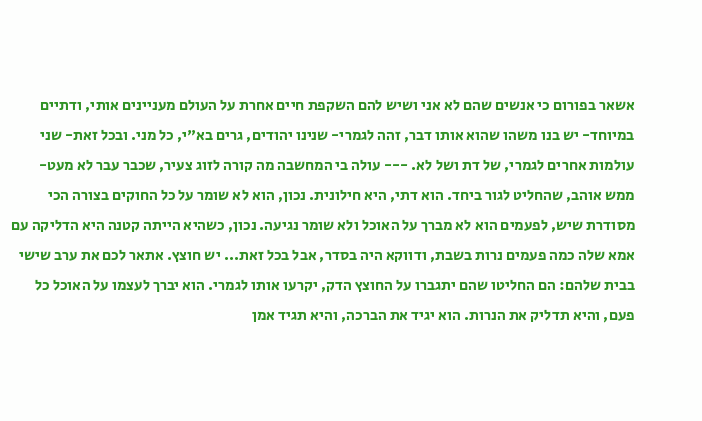אשאר בפורום כי אנשים שהם לא אני ושיש להם השקפת חיים אחרת על העולם מעניינים אותי, ודתיים במיוחד- יש בנו משהו שהוא אותו דבר, זהה לגמרי- שנינו יהודים, גרים בא"י, כל מני. ובכל זאת- שני עולמות אחרים לגמרי, של דת ושל לא. --- עולה בי המחשבה מה קורה לזוג צעיר, שכבר עבר לא מעט- ממש אוהב, שהחליט לגור ביחד. הוא דתי, היא חילונית. נכון, הוא לא שומר על כל החוקים בצורה הכי מסודרת שיש, לפעמים הוא לא מברך על האוכל ולא שומר נגיעה. נכון, כשהיא הייתה קטנה היא הדליקה עם אמא שלה כמה פעמים נרות בשבת, ודווקא היה בסדר, אבל בכל זאת... יש חוצץ. אתאר לכם את ערב שישי בבית שלהם: הם החליטו שהם יתגברו על החוצץ הדק, יקרעו אותו לגמרי. הוא יברך לעצמו על האוכל כל פעם, והיא תדליק את הנרות. הוא יגיד את הברכה, והיא תגיד אמן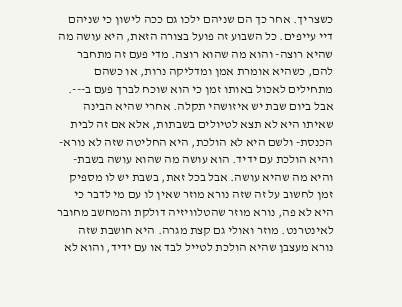כשצריך. אחר כך הם שניהם ילכו גם ככה לישון כי שניהם דיי עייפים. כל השבוע זה פועל בצורה הזאת, היא עושה מה שהיא רוצה- והוא מה שהוא רוצה. מדי פעם זה מתחבר להם, כשהיא אומרת אמן ומדליקה נרות, או כשהם מתחילים לאכול באותו זמן כי הוא שוכח לברך פעם ב---. אבל ביום שבת יש איזושהי תקלה. אחרי שהיא הבינה שאיתו היא לא תצא לטיולים בשבתות, אלא אם זה לבית הכנסת- ולשם היא לא הולכת, היא החליטה שזה לא נורא- והיא הולכת עם ידיד. הוא עושה מה שהוא עושה בשבת- והיא מה שהיא עושה. אבל בכל זאת, בשבת יש לו מספיק זמן לחשוב על זה שזה נורא מוזר שאין לו עם מי לדבר כי היא לא פה, נורא מוזר שהטלוויזיה דולקת והמחשב מחובר לאינטרנט. מוזר ואולי גם קצת מגרה. היא חושבת שזה נורא מעצבן שהיא הולכת לטייל לבד או עם ידיד, והוא לא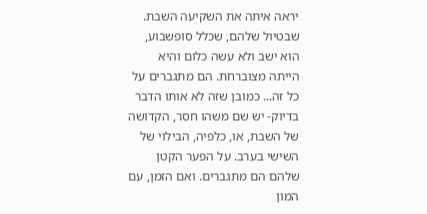יראה איתה את השקיעה השבת. שבטיול שלהם, שכלל סופשבוע, הוא ישב ולא עשה כלום והיא הייתה מצוברחת. הם מתגברים על כל זה... כמובן שזה לא אותו הדבר בדיוק- יש שם משהו חסר, הקדושה של השבת, או, כלפיה, הבילוי של השישי בערב. על הפער הקטן שלהם הם מתגברים. ואם הזמן, עם המון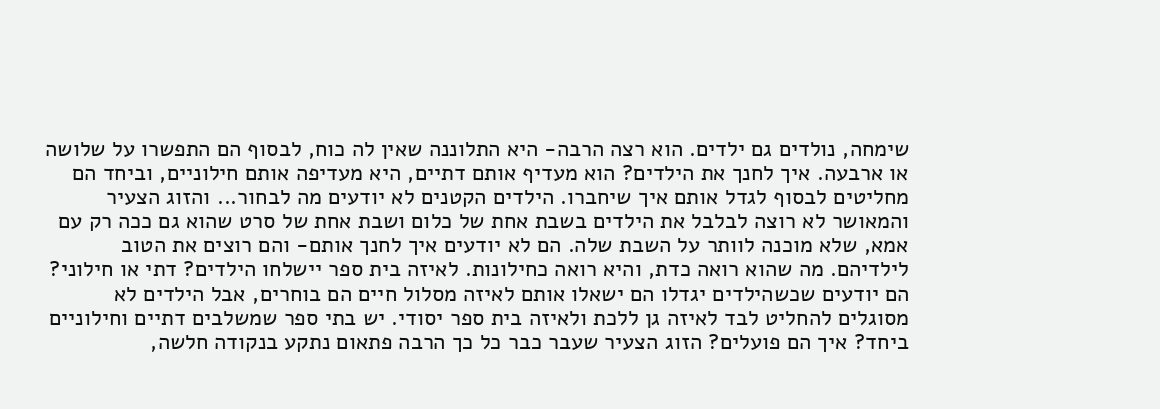שימחה, נולדים גם ילדים. הוא רצה הרבה- היא התלוננה שאין לה כוח, לבסוף הם התפשרו על שלושה או ארבעה. איך לחנך את הילדים? הוא מעדיף אותם דתיים, היא מעדיפה אותם חילוניים, וביחד הם מחליטים לבסוף לגדל אותם איך שיחברו. הילדים הקטנים לא יודעים מה לבחור... והזוג הצעיר והמאושר לא רוצה לבלבל את הילדים בשבת אחת של כלום ושבת אחת של סרט שהוא גם ככה רק עם אמא, שלא מוכנה לוותר על השבת שלה. הם לא יודעים איך לחנך אותם- והם רוצים את הטוב לילדיהם. מה שהוא רואה כדת, והיא רואה כחילונות. לאיזה בית ספר יישלחו הילדים? דתי או חילוני? הם יודעים שכשהילדים יגדלו הם ישאלו אותם לאיזה מסלול חיים הם בוחרים, אבל הילדים לא מסוגלים להחליט לבד לאיזה גן ללכת ולאיזה בית ספר יסודי. יש בתי ספר שמשלבים דתיים וחילוניים ביחד? איך הם פועלים? הזוג הצעיר שעבר כבר כל כך הרבה פתאום נתקע בנקודה חלשה,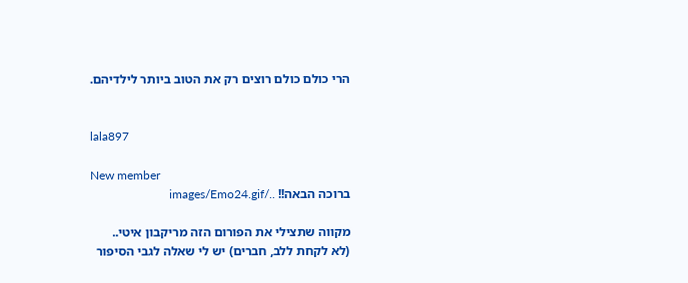הרי כולם כולם רוצים רק את הטוב ביותר לילדיהם.


lala897

New member
ברוכה הבאה!! ../images/Emo24.gif

מקווה שתצילי את הפורום הזה מריקבון איטי..
(לא לקחת ללב, חברים) יש לי שאלה לגבי הסיפור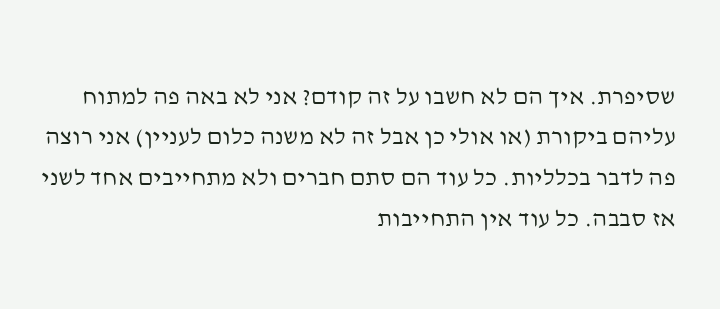שסיפרת. איך הם לא חשבו על זה קודם? אני לא באה פה למתוח עליהם ביקורת (או אולי כן אבל זה לא משנה כלום לעניין) אני רוצה פה לדבר בכלליות. כל עוד הם סתם חברים ולא מתחייבים אחד לשני אז סבבה. כל עוד אין התחייבות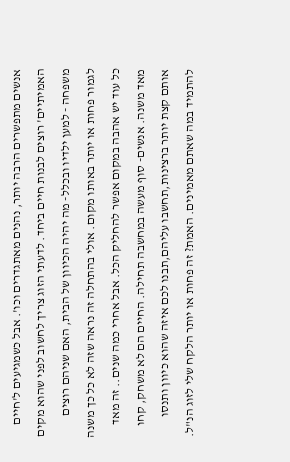אנשים מתפשרים הרבה יותר, נהנים מאתגדרים וכו'. אבל כשמגיעים ל'חיים האמיתיים' רוצים לבנות חיים ביחד. לדעתי הזוג צריך לחשוב לפני שהוא מקים משפחה - למען ילדיו ובכלל- מה יהיה הכיוון של הבית, האם שניהם רוצים לגמור פחות או יותר באותו מקום. אולי בהתחלה זה נראה שזה לא כל כך משנה כל עוד יש אהבה במקום אפשר להחליק הכל. אבל אחרי כמה שנים.. זה מאד מאד משנה. אנשים- סוף מעשה במחשבה תחילה. החיים הם לא משחק, קחו אותם קצת יותר ברצינות,תחשבו עליהם,תבנו לכם איזה שהוא כיוון ותנסו להתמיד במה שאתם מאמינים. האמת? זה פחות או יותר הלקח שלי לזוג הנ"ל.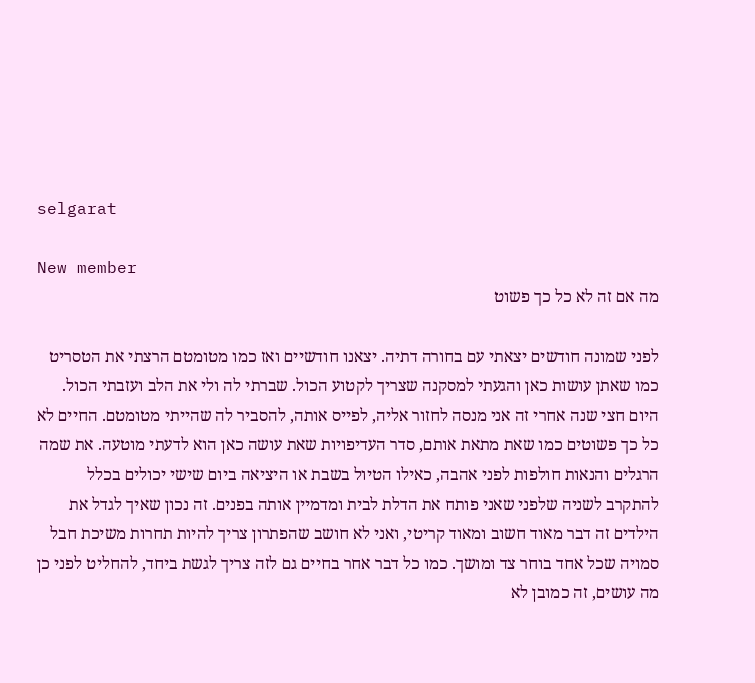selgarat

New member
מה אם זה לא כל כך פשוט

לפני שמונה חודשים יצאתי עם בחורה דתיה. יצאנו חודשיים ואז כמו מטומטם הרצתי את הטסריט כמו שאתן עושות כאן והגעתי למסקנה שצריך לקטוע הכול. שברתי לה ולי את הלב ועזבתי הכול. היום חצי שנה אחרי זה אני מנסה לחזור אליה, לפייס אותה, להסביר לה שהייתי מטומטם. החיים לא כל כך פשוטים כמו שאת מתאת אותם, סדר העדיפויות שאת עושה כאן הוא לדעתי מוטעה. את שמה הרגלים והנאות חולפות לפני אהבה, כאילו הטיול בשבת או היציאה ביום שישי יכולים בכלל להתקרב לשניה שלפני שאני פותח את הדלת לבית ומדמיין אותה בפנים. זה נכון שאיך לגדל את הילדים זה דבר מאוד חשוב ומאוד קריטי, ואני לא חושב שהפתרון צריך להיות תחרות משיכת חבל סמויה שכל אחד בוחר צד ומושך. כמו כל דבר אחר בחיים גם לזה צריך לגשת ביחד, להחליט לפני כן מה עושים, זה כמובן לא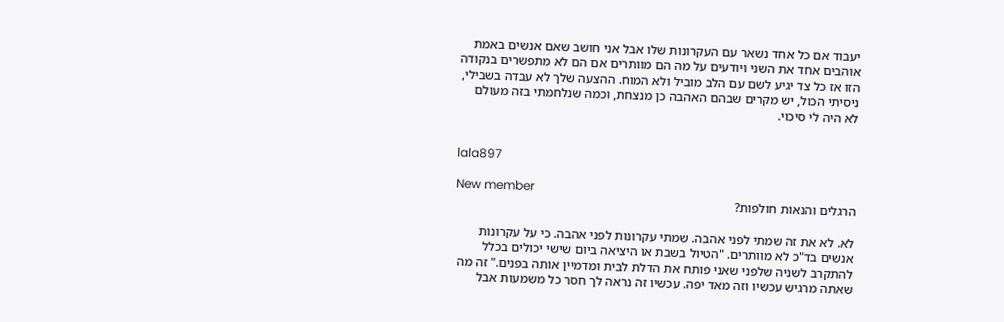יעבוד אם כל אחד נשאר עם העקרונות שלו אבל אני חושב שאם אנשים באמת אוהבים אחד את השני ויודעים על מה הם מוותרים אם הם לא מתפשרים בנקודה הזו אז כל צד יגיע לשם עם הלב מוביל ולא המוח. ההצעה שלך לא עבדה בשבילי, ניסיתי הכול, יש מקרים שבהם האהבה כן מנצחת, וכמה שנלחמתי בזה מעולם לא היה לי סיכוי.


lala897

New member
הרגלים והנאות חולפות?

לא. לא את זה שמתי לפני אהבה. שמתי עקרונות לפני אהבה. כי על עקרונות אנשים בד"כ לא מוותרים. "הטיול בשבת או היציאה ביום שישי יכולים בכלל להתקרב לשניה שלפני שאני פותח את הדלת לבית ומדמיין אותה בפנים." זה מה שאתה מרגיש עכשיו וזה מאד יפה. עכשיו זה נראה לך חסר כל משמעות אבל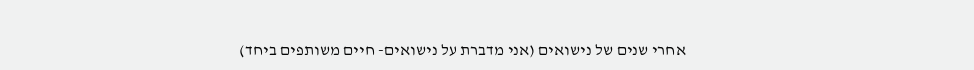אחרי שנים של נישואים (אני מדברת על נישואים- חיים משותפים ביחד)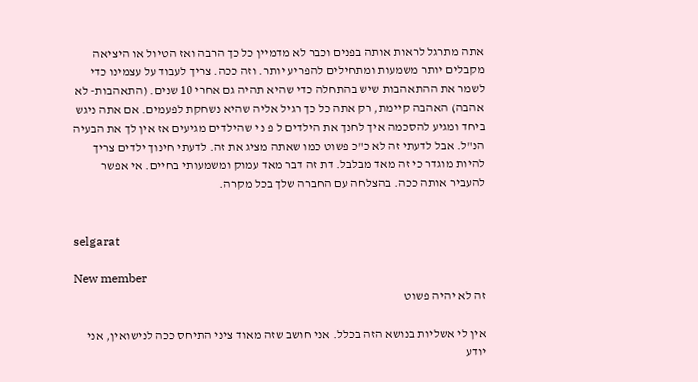אתה מתרגל לראות אותה בפנים וכבר לא מדמיין כל כך הרבה ואז הטיול או היציאה מקבלים יותר משמעות ומתחילים להפריע יותר. וזה ככה. צריך לעבוד על עצמינו כדי לשמר את ההתאהבות שיש בהתחלה כדי שהיא תהיה גם אחרי 10 שנים. (התאהבות- לא אהבה) האהבה קיימת, רק אתה כל כך רגיל אליה שהיא נשחקת לפעמים. אם אתה ניגש ביחד ומגיע להסכמה איך לחנך את הילדים ל פ נ י שהילדים מגיעים אז אין לך את הבעיה הנ"ל. אבל לדעתי זה לא כ"כ פשוט כמו שאתה מציג את זה. לדעתי חינוך ילדים צריך להיות מוגדר כי זה מאד מבלבל. דת זה דבר מאד עמוק ומשמעותי בחיים. אי אפשר להעביר אותה ככה. בהצלחה עם החברה שלך בכל מקרה.


selgarat

New member
זה לא יהיה פשוט

אין לי אשליות בנושא הזה בכלל. אני חושב שזה מאוד ציני התיחס ככה לנישואין, אני יודע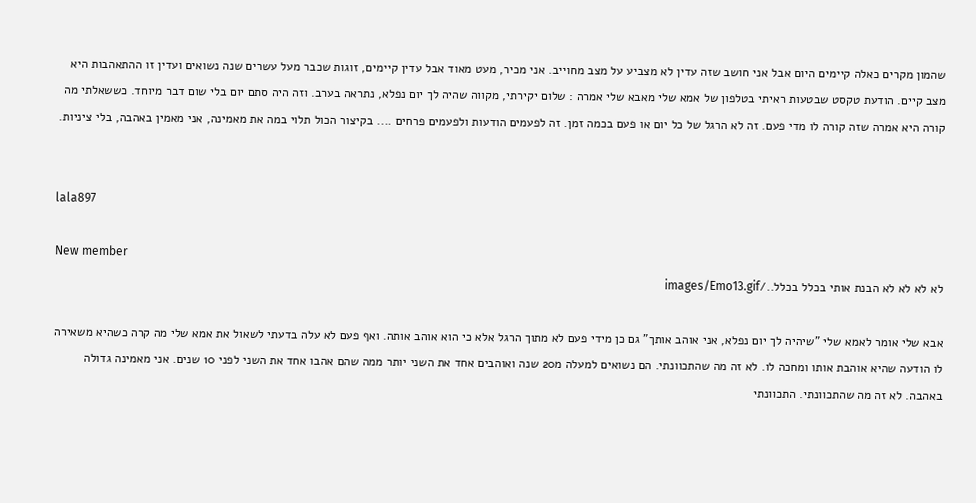שהמון מקרים כאלה קיימים היום אבל אני חושב שזה עדין לא מצביע על מצב מחוייב. אני מכיר, מעט מאוד אבל עדין קיימים, זוגות שכבר מעל עשרים שנה נשואים ועדין זו ההתאהבות היא מצב קיים. הודעת טקסט שבטעות ראיתי בטלפון של אמא שלי מאבא שלי אמרה : שלום יקירתי, מקווה שהיה לך יום נפלא, נתראה בערב. וזה היה סתם יום בלי שום דבר מיוחד. כששאלתי מה קורה היא אמרה שזה קורה לו מדי פעם. זה לא הרגל של כל יום או פעם בכמה זמן. זה לפעמים הודעות ולפעמים פרחים .... בקיצור הכול תלוי במה את מאמינה, אני מאמין באהבה, בלי ציניות.


lala897

New member
לא לא לא לא הבנת אותי בכלל בכלל../images/Emo13.gif

אבא שלי אומר לאמא שלי "שיהיה לך יום נפלא, אני אוהב אותך" גם כן מידי פעם לא מתוך הרגל אלא כי הוא אוהב אותה. ואף פעם לא עלה בדעתי לשאול את אמא שלי מה קרה כשהיא משאירה לו הודעה שהיא אוהבת אותו ומחכה לו. לא זה מה שהתכוונתי. הם נשואים למעלה מ20 שנה ואוהבים אחד את השני יותר ממה שהם אהבו אחד את השני לפני 10 שנים. אני מאמינה גדולה באהבה. לא זה מה שהתכוונתי. התכוונתי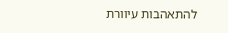להתאהבות עיוורת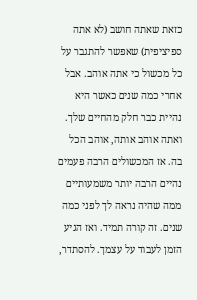כזאת שאתה חושב (לא אתה ספיציפית) שאפשר להתגבר על כל מכשול כי אתה אוהב. אבל אחרי כמה שנים כאשר היא נהיית כבר חלק מהחיים שלך. ואתה אוהב אותה, אוהב הכל בה. אז המכשולים הרבה פעמים נהיים הרבה יותר משמעותיים ממה שהיה נראה לך לפני כמה שנים. זה קורה תמיד. ואז הגיע הזמן לעבוד על עצמך. להסתדר,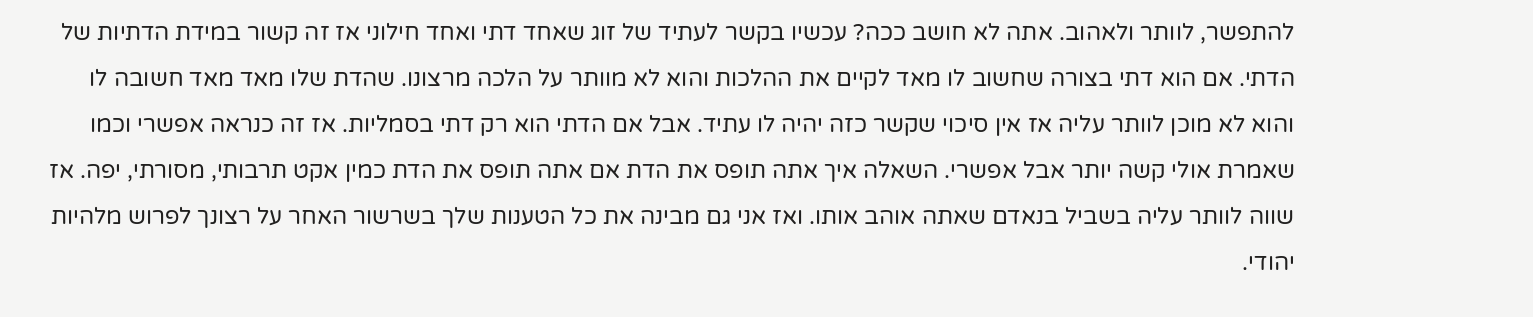להתפשר, לוותר ולאהוב. אתה לא חושב ככה? עכשיו בקשר לעתיד של זוג שאחד דתי ואחד חילוני אז זה קשור במידת הדתיות של הדתי. אם הוא דתי בצורה שחשוב לו מאד לקיים את ההלכות והוא לא מוותר על הלכה מרצונו. שהדת שלו מאד מאד חשובה לו והוא לא מוכן לוותר עליה אז אין סיכוי שקשר כזה יהיה לו עתיד. אבל אם הדתי הוא רק דתי בסמליות. אז זה כנראה אפשרי וכמו שאמרת אולי קשה יותר אבל אפשרי. השאלה איך אתה תופס את הדת אם אתה תופס את הדת כמין אקט תרבותי, מסורתי, יפה. אז שווה לוותר עליה בשביל בנאדם שאתה אוהב אותו. ואז אני גם מבינה את כל הטענות שלך בשרשור האחר על רצונך לפרוש מלהיות יהודי.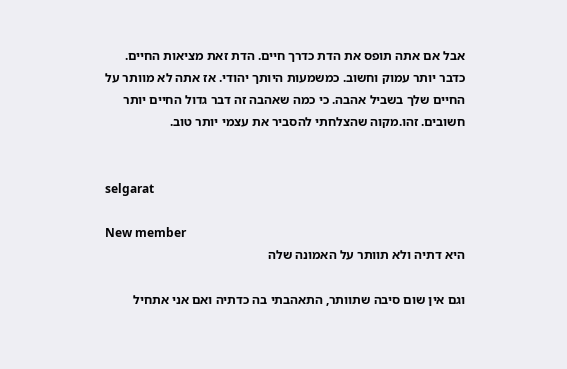אבל אם אתה תופס את הדת כדרך חיים. הדת זאת מציאות החיים. כדבר יותר עמוק וחשוב. כמשמעות היותך יהודי. אז אתה לא מוותר על החיים שלך בשביל אהבה. כי כמה שאהבה זה דבר גדול החיים יותר חשובים. זהו.מקוה שהצלחתי להסביר את עצמי יותר טוב.


selgarat

New member
היא דתיה ולא תוותר על האמונה שלה

וגם אין שום סיבה שתוותר, התאהבתי בה כדתיה ואם אני אתחיל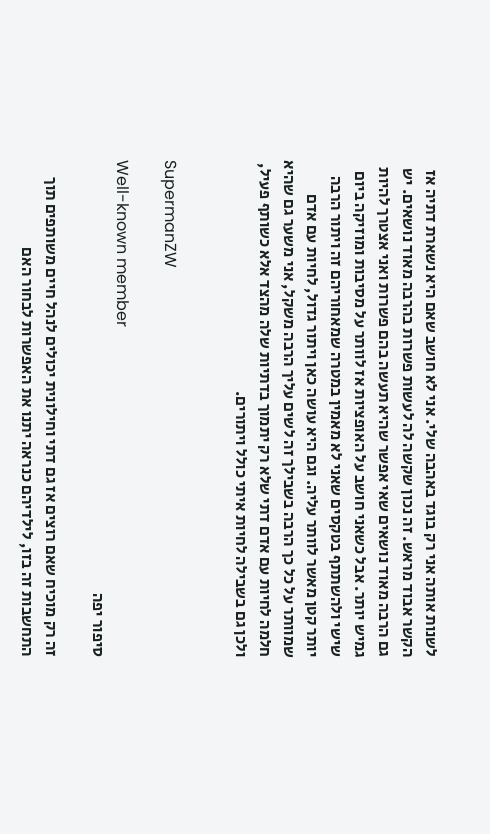לשנות אותה אני רק בוגד באהבה שלי. אני לא חושב שאם היא נשארת דתיה אז הקשר אבוד מראש. זה נכון שקשה לה לעשות פשרות בהרבה מאוד נושאים. יש גם הרבה מאוד נושאים שאי אפשר שהיא תעשה בהם פשרות ואני אצטרך להיות גמיש יותר. אבל כשאני חושב על האופציות אז לוותר על מסיבות ומוזיקה ביום שישי ולהשתתף בטקסים שאני לא מאמין במטרה שמאחוריהם זה ויתור הרבה יותר קטן מאשר לוותר עליה. וגם היא עושה כאן ויתור גדול, לחיות עם אדם שמוותר על כל כך הרבה בשבילך זה לשים עליך הרבה משקל, אני משער גם שהיא חלמה לחיות עם אדם דתי שלא רק יתמוך בדתיות שלה מהצד אלא כשותף פעיל, ולכן גם בשבילה לחיות איתי כולל ויתורים.


SupermanZW

Well-known member
סיפור יפה

זה רק מוכיח שאם רוצים אז גם דתי וחילונית יכולים לנהל חיים משותפים תוך התחשבות זה בזו, לילדיהם כנראה יתנו את האפשרות לבחור האם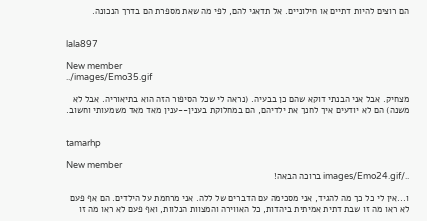הם רוצים להיות דתיים או חילוניים. אל תדאגי להם, לפי מה שאת מספרת הם בדרך הנכונה.


lala897

New member
../images/Emo35.gif

מצחיק. אבל אני הבנתי דוקא שהם כן בבעיה. (נראה לי שכל הסיפור הזה הוא בתיאוריה. אבל לא משנה) הם לא יודעים איך לחנך את ילדיהם, הם במחלוקת בענין--ענין מאד מאד משמעותי וחשוב.


tamarhp

New member
../images/Emo24.gif ברוכה הבאה!

ו...אין לי כל כך מה להגיד, אני מסכימה עם הדברים של ללה. אני מרחמת על הילדים. הם אף פעם לא ראו מה זו שבת דתית אמיתית ביהדות, כל האווירה והמצוות הנלוות, ואף פעם לא ראו מה זו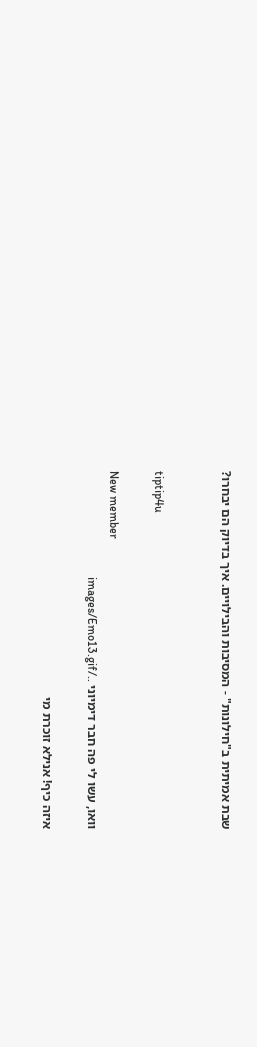שבת אמיתית ב"חילונות" - המסיבות והבילויים. איך בדיוק הם יבחרו?


tiptip4u

New member
וואו, עשו לי פה חבר דימיוני ../images/Emo13.gif

איזה כיף! אנילא זוכרת מי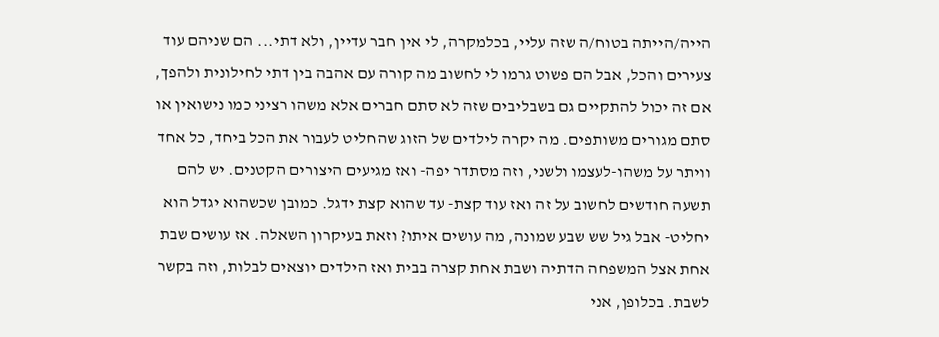הייה/הייתה בטוח/ה שזה עליי, בכלמקרה, לי אין חבר עדיין, ולא דתי... הם שניהם עוד צעירים והכל, אבל הם פשוט גרמו לי לחשוב מה קורה עם אהבה בין דתי לחילונית ולהפך, אם זה יכול להתקיים גם בשבליבים שזה לא סתם חברים אלא משהו רציני כמו נישואין או סתם מגורים משותפים. מה יקרה לילדים של הזוג שהחליט לעבור את הכל ביחד, כל אחד וויתר על משהו-לעצמו ולשני, וזה מסתדר יפה- ואז מגיעים היצורים הקטנים. יש להם תשעה חודשים לחשוב על זה ואז עוד קצת- עד שהוא קצת ידגל. כמובן שכשהוא יגדל הוא יחליט- אבל גיל שש שבע שמונה, מה עושים איתו? וזאת בעיקרון השאלה. אז עושים שבת אחת אצל המשפחה הדתיה ושבת אחת קצרה בבית ואז הילדים יוצאים לבלות, וזה בקשר לשבת. בכלופן, אני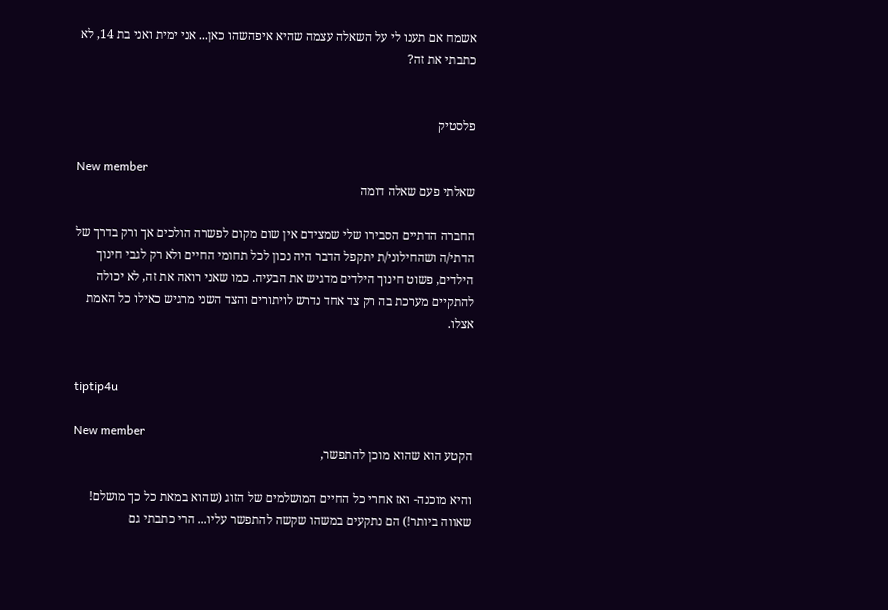אשמח אם תענו לי על השאלה עצמה שהיא איפהשהו כאן... אני ימית ואני בת 14, לא כתבתי את זה?


פלסטיק

New member
שאלתי פעם שאלה דומה

החברה הדתיים הסבירו שלי שמצידם אין שום מקום לפשרה הולכים אך ורק בדרך של הדתי/ה ושהחילוני/ת יתקפל הדבר היה נכון לכל תחומי החיים ולא רק לגבי חינוך הילדים, פשוט חינוך הילדים מדגיש את הבעיה. כמו שאני רואה את זה, לא יכולה להתקיים מערכת בה רק צד אחד נדרש לויתורים והצד השני מרגיש כאילו כל האמת אצלו.


tiptip4u

New member
הקטע הוא שהוא מוכן להתפשר,

והיא מוכנה- ואז אחרי כל החיים המושלמים של הזוג (שהוא במאת כל כך מושלם! שאווה ביותר!) הם נתקעים במשהו שקשה להתפשר עליו... הרי כתבתי גם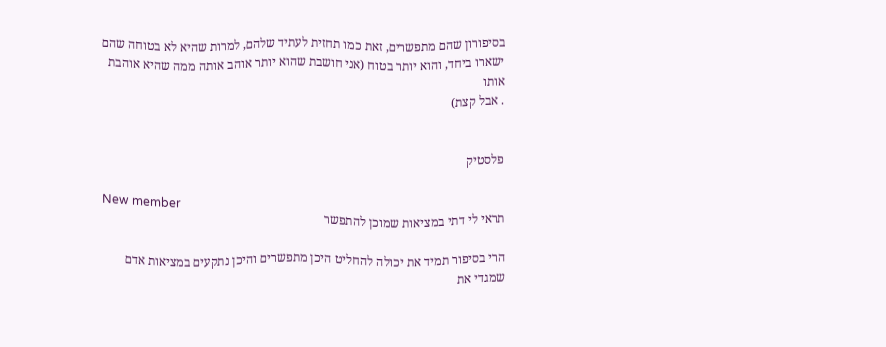בסיפורון שהם מתפשרים, זאת כמו תחזית לעתיד שלהם, למרות שהיא לא בטוחה שהם ישארו ביחד, והוא יותר בטוח (אני חושבת שהוא יותר אוהב אותה ממה שהיא אוהבת אותו
. אבל קצת)


פלסטיק

New member
תראי לי דתי במציאות שמוכן להתפשר

הרי בסיפור תמיד את יכולה להחליט היכן מתפשרים והיכן נתקעים במציאות אדם שמגדי את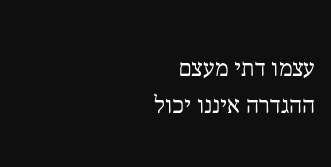עצמו דתי מעצם ההגדרה איננו יכול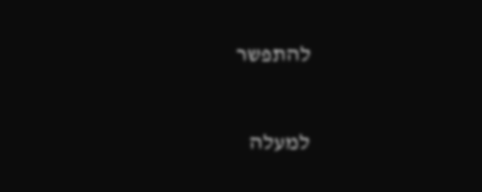להתפשר

למעלה